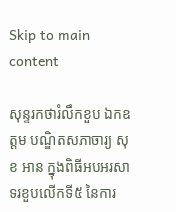Skip to main content

សុន្ទរកថារំលឹកខួប ឯកឧត្តម បណ្ឌិតសភាចារ្យ សុខ អាន ក្នុងពិធីអបអរសាទរខួបលើកទី៥ នៃការ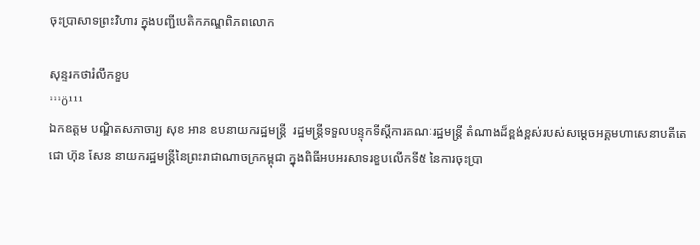ចុះប្រាសាទព្រះវិហារ ក្នុងបញ្ជីបេតិកភណ្ឌពិភពលោក

សុន្ទរកថារំលឹកខួប
¹¹¹ö¹¹¹
ឯកឧត្តម បណ្ឌិតសភាចារ្យ សុខ អាន ឧបនាយករដ្ឋមន្ត្រី  រដ្ឋមន្ត្រីទទួលបន្ទុកទីស្តីការគណៈរដ្ឋមន្រ្តី តំណាងដ៏ខ្ពង់ខ្ពស់របស់សម្តេចអគ្គមហាសេនាបតីតេជោ ហ៊ុន សែន នាយករដ្ឋមន្រ្តីនៃព្រះរាជាណាចក្រកម្ពុជា ក្នុងពិធីអបអរសាទរខួបលើកទី៥ នៃការចុះប្រា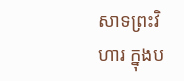សាទព្រះវិហារ ក្នុងប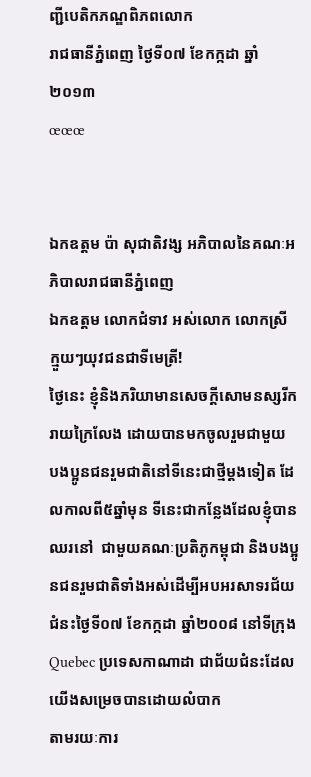ញ្ជីបេតិកភណ្ឌពិភពលោក
រាជធានីភ្នំពេញ ថ្ងៃទី០៧ ខែកក្កដា ឆ្នាំ២០១៣
œœœ


ឯកឧត្តម ប៉ា សុជាតិវង្ស អភិបាលនៃគណៈអភិបាលរាជធានីភ្នំពេញ
ឯកឧត្តម លោកជំទាវ អស់លោក លោកស្រី
ក្មួយៗយុវជនជាទីមេត្រី!
ថ្ងៃនេះ ខ្ញុំនិងភរិយាមានសេចក្តីសោមនស្សរីករាយក្រៃលែង ដោយបានមកចូលរួមជាមួយ  បងប្អូនជនរួមជាតិនៅទីនេះជាថ្មីម្តងទៀត ដែលកាលពី៥ឆ្នាំមុន ទីនេះជាកន្លែងដែលខ្ញុំបានឈរនៅ  ជាមួយគណៈប្រតិភូកម្ពុជា និងបងប្អូនជនរួមជាតិទាំងអស់ដើម្បីអបអរសាទរជ័យជំនះថ្ងៃទី០៧ ខែកក្កដា ឆ្នាំ២០០៨ នៅទីក្រុង Quebec ប្រទេសកាណាដា ជាជ័យជំនះដែលយើងសម្រេចបានដោយលំបាក
តាមរយៈការ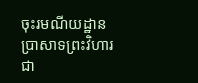ចុះរមណីយដ្ឋានប្រាសាទព្រះវិហារជា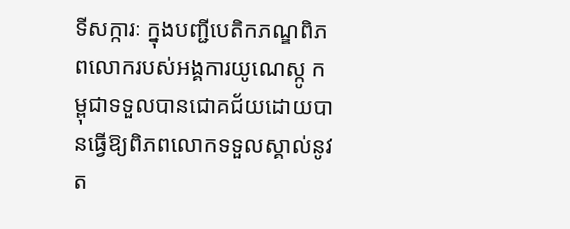ទីសក្ការៈ ក្នុងបញ្ជីបេតិកភណ្ឌពិភពលោករបស់អង្គការយូណេស្កូ កម្ពុជាទទួលបានជោគជ័យដោយបានធ្វើឱ្យពិភពលោកទទួលស្គាល់នូវត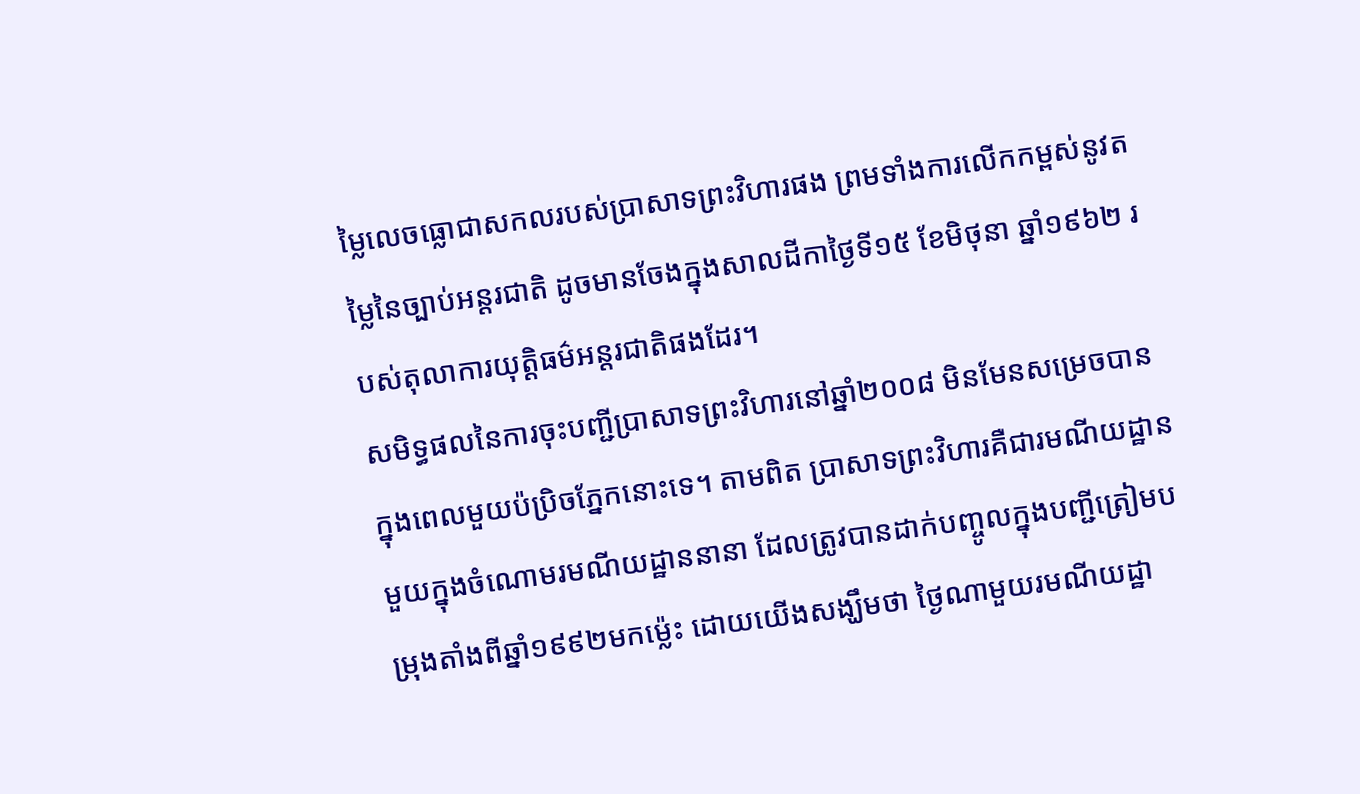ម្លៃលេចធ្លោជាសកលរបស់ប្រាសាទព្រះវិហារផង ព្រមទាំងការលើកកម្ពស់នូវតម្លៃនៃច្បាប់អន្តរជាតិ ដូចមានចែងក្នុងសាលដីកាថ្ងៃទី១៥ ខែមិថុនា ឆ្នាំ១៩៦២ របស់តុលាការយុត្តិធម៌អន្តរជាតិផងដែរ។
សមិទ្ធផលនៃការចុះបញ្ជីប្រាសាទព្រះវិហារនៅឆ្នាំ២០០៨ មិនមែនសម្រេចបានក្នុងពេលមួយប៉ប្រិចភ្នែកនោះទេ។ តាមពិត ប្រាសាទព្រះវិហារគឺជារមណីយដ្ឋានមួយក្នុងចំណោមរមណីយដ្ឋាននានា ដែលត្រូវបានដាក់បញ្ចូលក្នុងបញ្ជីត្រៀមបម្រុងតាំងពីឆ្នាំ១៩៩២មកម៉្លេះ ដោយយើងសង្ឃឹមថា ថ្ងៃណាមួយរមណីយដ្ឋា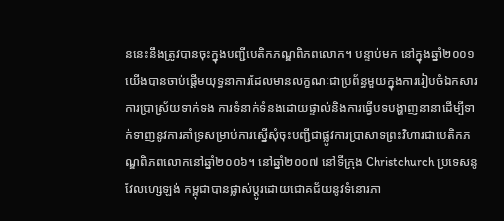ននេះនឹងត្រូវបានចុះក្នុងបញ្ជីបេតិកភណ្ឌពិភពលោក។ បន្ទាប់មក នៅក្នុងឆ្នាំ២០០១ យើងបានចាប់ផ្តើមយុទ្ធនាការដែលមានលក្ខណៈជាប្រព័ន្ធមួយក្នុងការរៀបចំឯកសារ ការប្រាស្រ័យទាក់ទង ការទំនាក់ទំនងដោយផ្ទាល់និងការធ្វើបទបង្ហាញនានាដើម្បីទាក់ទាញនូវការគាំទ្រសម្រាប់ការស្នើសុំចុះបញ្ជីជាផ្លូវការប្រាសាទព្រះវិហារជាបេតិកភណ្ឌពិភពលោកនៅឆ្នាំ២០០៦។ នៅឆ្នាំ២០០៧ នៅទីក្រុង Christchurch ប្រទេសនូវែលហ្សេឡង់ កម្ពុជាបានផ្លាស់ប្តូរដោយជោគជ័យនូវទំនោរភា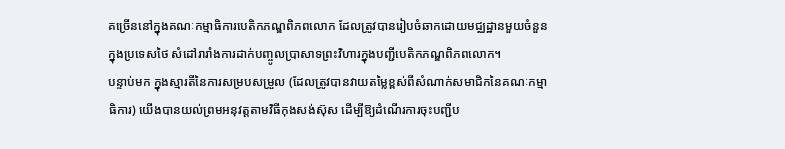គច្រើននៅក្នុងគណៈកម្មាធិការបេតិកភណ្ឌពិភពលោក ដែលត្រូវបានរៀបចំឆាកដោយមជ្ឈដ្ឋានមួយចំនួនក្នុងប្រទេសថៃ សំដៅរារាំងការដាក់បញ្ចូលប្រាសាទព្រះវិហារក្នុងបញ្ជីបេតិកភណ្ឌពិភពលោក។
បន្ទាប់មក ក្នុងស្មារតីនៃការសម្របសម្រួល (ដែលត្រូវបានវាយតម្លៃខ្ពស់ពីសំណាក់សមាជិកនៃគណៈកម្មាធិការ) យើងបានយល់ព្រមអនុវត្តតាមវិធីកុងសង់ស៊ុស ដើម្បីឱ្យដំណើរការចុះបញ្ជីប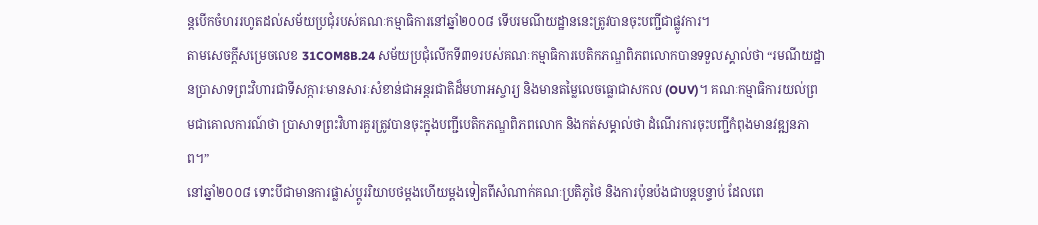ន្តបើកចំហររហូតដល់សម័យប្រជុំរបស់គណៈកម្មាធិការនៅឆ្នាំ២០០៨ ទើបរមណីយដ្ឋាននេះត្រូវបានចុះបញ្ជីជាផ្លូវការ។
តាមសេចក្តីសម្រេចលេខ 31COM8B.24 សម័យប្រជុំលើកទី៣១របស់គណៈកម្មាធិការបេតិកភណ្ឌពិភពលោកបានទទួលស្គាល់ថា “រមណីយដ្ឋានប្រាសាទព្រះវិហារជាទីសក្ការៈមានសារៈសំខាន់ជាអន្តរជាតិដ៏មហាអស្ចារ្យ និងមានតម្លៃលេចធ្លោជាសកល (OUV)។ គណៈកម្មាធិការយល់ព្រមជាគោលការណ៍ថា ប្រាសាទព្រះវិហារគួរត្រូវបានចុះក្នុងបញ្ជីបេតិកភណ្ឌពិភពលោក និងកត់សម្គាល់ថា ដំណើរការចុះបញ្ជីកំពុងមានវឌ្ឍនភាព។”
នៅឆ្នាំ២០០៨ ទោះបីជាមានការផ្លាស់ប្តូររិយាបថម្តងហើយម្តងទៀតពីសំណាក់គណៈប្រតិភូថៃ និងការប៉ុនប៉ងជាបន្តបន្ទាប់ ដែលពេ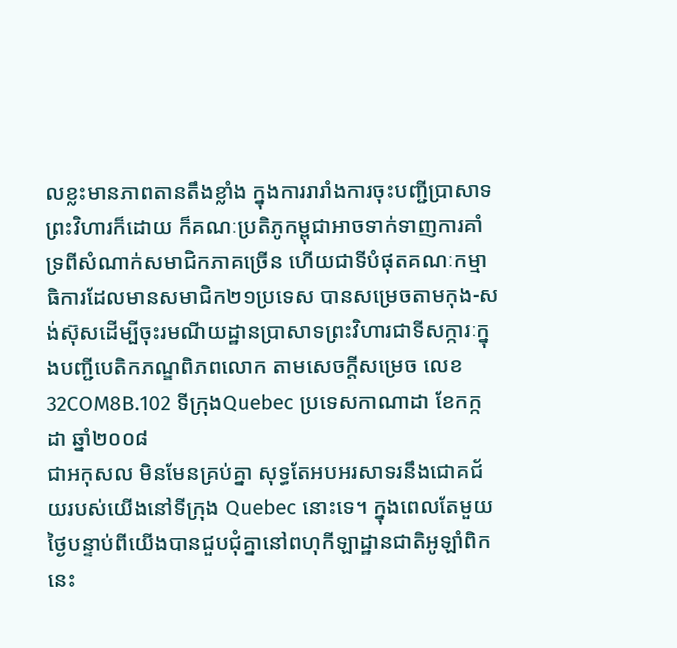លខ្លះមានភាពតានតឹងខ្លាំង ក្នុងការរារាំងការចុះបញ្ជីប្រាសាទព្រះវិហារក៏ដោយ ក៏គណៈប្រតិភូកម្ពុជាអាចទាក់ទាញការគាំទ្រពីសំណាក់សមាជិកភាគច្រើន ហើយជាទីបំផុតគណៈកម្មាធិការដែលមានសមាជិក២១ប្រទេស បានសម្រេចតាមកុង-សង់ស៊ុសដើម្បីចុះរមណីយដ្ឋានប្រាសាទព្រះវិហារជាទីសក្ការៈក្នុងបញ្ជីបេតិកភណ្ឌពិភពលោក តាមសេចក្តីសម្រេច លេខ 32COM8B.102 ទីក្រុងQuebec ប្រទេសកាណាដា ខែកក្កដា ឆ្នាំ២០០៨
ជាអកុសល មិនមែនគ្រប់គ្នា សុទ្ធតែអបអរសាទរនឹងជោគជ័យរបស់យើងនៅទីក្រុង Quebec នោះទេ។ ក្នុងពេលតែមួយថ្ងៃបន្ទាប់ពីយើងបានជួបជុំគ្នានៅពហុកីឡាដ្ឋានជាតិអូឡាំពិកនេះ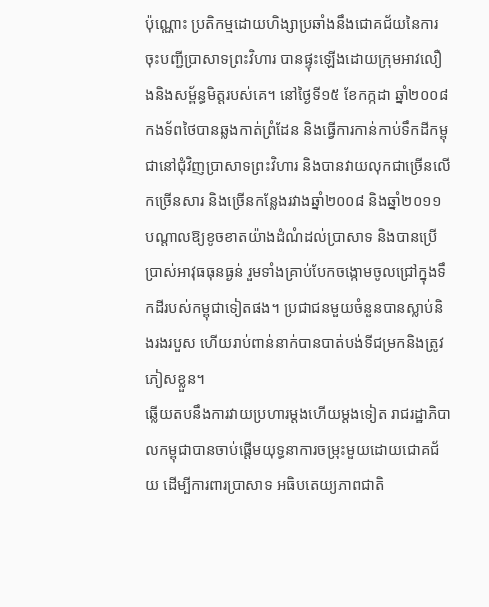ប៉ុណ្ណោះ ប្រតិកម្មដោយហិង្សាប្រឆាំងនឹងជោគជ័យនៃការចុះបញ្ជីប្រាសាទព្រះវិហារ បានផ្ទុះឡើងដោយក្រុមអាវលឿងនិងសម្ព័ន្ធមិត្តរបស់គេ។ នៅថ្ងៃទី១៥ ខែកក្កដា ឆ្នាំ២០០៨ កងទ័ពថៃបានឆ្លងកាត់ព្រំដែន និងធ្វើការកាន់កាប់ទឹកដីកម្ពុជានៅជុំវិញប្រាសាទព្រះវិហារ និងបានវាយលុកជាច្រើនលើកច្រើនសារ និងច្រើនកន្លែងរវាងឆ្នាំ២០០៨ និងឆ្នាំ២០១១ បណ្តាលឱ្យខូចខាតយ៉ាងដំណំដល់ប្រាសាទ និងបានប្រើប្រាស់អាវុធធុនធ្ងន់ រួមទាំងគ្រាប់បែកចង្កោមចូលជ្រៅក្នុងទឹកដីរបស់កម្ពុជាទៀតផង។ ប្រជាជនមួយចំនួនបានស្លាប់និងរងរបួស ហើយរាប់ពាន់នាក់បានបាត់បង់ទីជម្រកនិងត្រូវភៀសខ្លួន។
ឆ្លើយតបនឹងការវាយប្រហារម្តងហើយម្តងទៀត រាជរដ្ឋាភិបាលកម្ពុជាបានចាប់ផ្តើមយុទ្ធនាការចម្រុះមួយដោយជោគជ័យ ដើម្បីការពារប្រាសាទ អធិបតេយ្យភាពជាតិ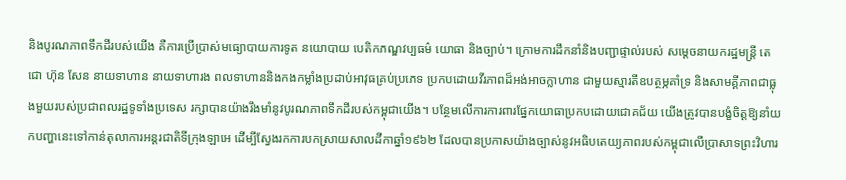និងបូរណភាពទឹកដីរបស់យើង គឺការប្រើប្រាស់មធ្យោបាយការទូត នយោបាយ បេតិកភណ្ឌវប្បធម៌ យោធា និងច្បាប់។ ក្រោមការដឹកនាំនិងបញ្ជាផ្ទាល់របស់ សម្តេចនាយករដ្ឋមន្រ្តី តេជោ ហ៊ុន សែន នាយទាហាន នាយទាហារង ពលទាហាននិងកងកម្លាំងប្រដាប់អាវុធគ្រប់ប្រភេទ ប្រកបដោយវីរភាពដ៏អង់អាចក្លាហាន ជាមួយស្មារតីឧបត្ថម្ភគាំទ្រ និងសាមគ្គីភាពជាធ្លុងមួយរបស់ប្រជាពលរដ្ឋទូទាំងប្រទេស រក្សាបានយ៉ាងរឹងមាំនូវបូរណភាពទឹកដីរបស់កម្ពុជាយើង។ បន្ថែមលើការការពារផ្នែកយោធាប្រកបដោយជោគជ័យ យើងត្រូវបានបង្ខំចិត្តឱ្យនាំយកបញ្ហានេះទៅកាន់តុលាការអន្តរជាតិទីក្រុងឡាអេ ដើម្បីស្វែងរកការបកស្រាយសាលដីកាឆ្នាំ១៩៦២ ដែលបានប្រកាសយ៉ាងច្បាស់នូវអធិបតេយ្យភាពរបស់កម្ពុជាលើប្រាសាទព្រះវិហារ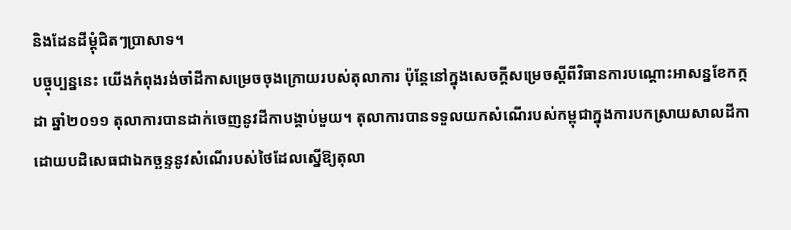និងដែនដីម្តុំជិតៗប្រាសាទ។
បច្ចុប្បន្ននេះ យើងកំពុងរង់ចាំដីកាសម្រេចចុងក្រោយរបស់តុលាការ ប៉ុន្តែនៅក្នុងសេចក្តីសម្រេចស្តីពីវិធានការបណ្តោះអាសន្នខែកក្កដា ឆ្នាំ២០១១ តុលាការបានដាក់ចេញនូវដីកាបង្គាប់មួយ។ តុលាការបានទទួលយកសំណើរបស់កម្ពុជាក្នុងការបកស្រាយសាលដីកា ដោយបដិសេធជាឯកច្ឆន្ទនូវសំណើរបស់ថៃដែលស្នើឱ្យតុលា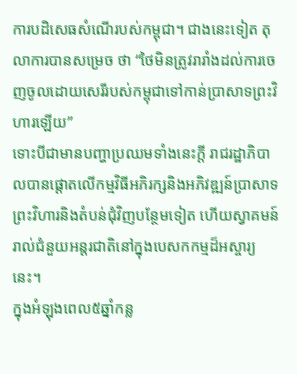ការបដិសេធសំណើរបស់កម្ពុជា។ ជាងនេះទៀត តុលាការបានសម្រេច ថា “ថៃមិនត្រូវរារាំងដល់ការចេញចូលដោយសេរីរបស់កម្ពុជាទៅកាន់ប្រាសាទព្រះវិហារឡើយ”
ទោះបីជាមានបញ្ហាប្រឈមទាំងនេះក្តី រាជរដ្ឋាភិបាលបានផ្តោតលើកម្មវិធីអភិរក្សនិងអភិវឌ្ឍន៍ប្រាសាទព្រះវិហារនិងតំបន់ជុំវិញបន្ថែមទៀត ហើយស្វាគមន៍រាល់ជំនួយអន្តរជាតិនៅក្នុងបេសកកម្មដ៏អស្ចារ្យនេះ។
ក្នុងអំឡុងពេល៥ឆ្នាំកន្ល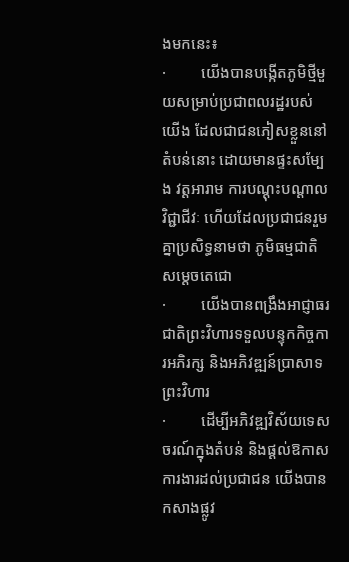ងមកនេះ៖
·         យើងបានបង្កើតភូមិថ្មីមួយសម្រាប់ប្រជាពលរដ្ឋរបស់យើង ដែលជាជនភៀសខ្លួននៅតំបន់នោះ ដោយមានផ្ទះសម្បែង វត្តអារាម ការបណ្តុះបណ្តាលវិជ្ជាជីវៈ ហើយដែលប្រជាជនរួមគ្នាប្រសិទ្ធនាមថា ភូមិធម្មជាតិសម្តេចតេជោ
·         យើងបានពង្រឹងអាជ្ញាធរជាតិព្រះវិហារទទួលបន្ទុកកិច្ចការអភិរក្ស និងអភិវឌ្ឍន៍ប្រាសាទព្រះវិហារ
·         ដើម្បីអភិវឌ្ឍវិស័យទេសចរណ៍ក្នុងតំបន់ និងផ្តល់ឱកាសការងារដល់ប្រជាជន យើងបានកសាងផ្លូវ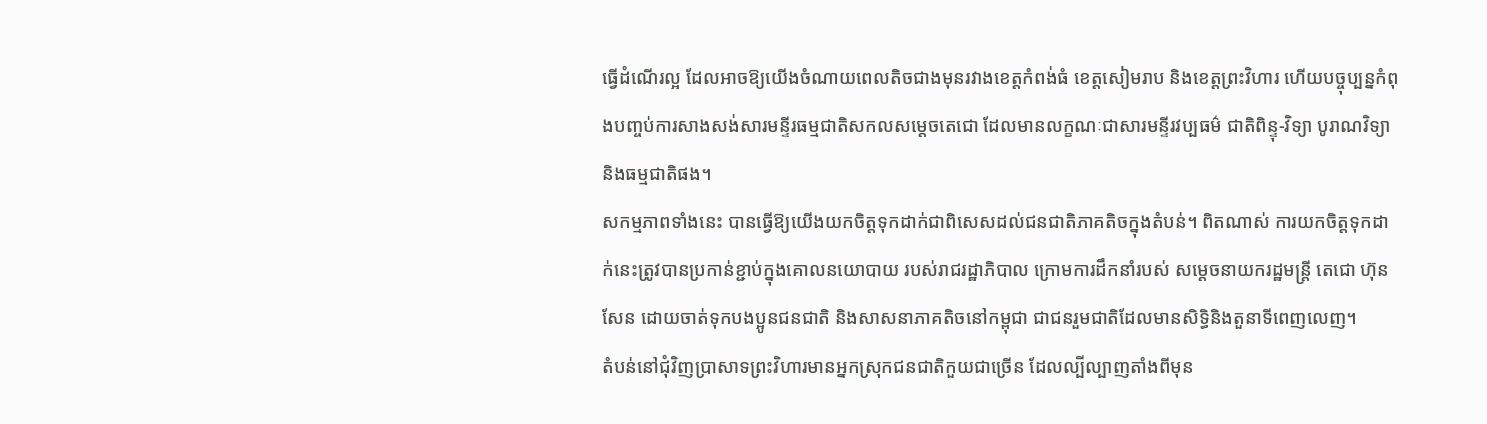ធ្វើដំណើរល្អ ដែលអាចឱ្យយើងចំណាយពេលតិចជាងមុនរវាងខេត្តកំពង់ធំ ខេត្តសៀមរាប និងខេត្តព្រះវិហារ ហើយបច្ចុប្បន្នកំពុងបញ្ចប់ការសាងសង់សារមន្ទីរធម្មជាតិសកលសម្តេចតេជោ ដែលមានលក្ខណៈជាសារមន្ទីរវប្បធម៌ ជាតិពិន្ទុ-វិទ្យា បូរាណវិទ្យា និងធម្មជាតិផង។
សកម្មភាពទាំងនេះ បានធ្វើឱ្យយើងយកចិត្តទុកដាក់ជាពិសេសដល់ជនជាតិភាគតិចក្នុងតំបន់។ ពិតណាស់ ការយកចិត្តទុកដាក់នេះត្រូវបានប្រកាន់ខ្ជាប់ក្នុងគោលនយោបាយ របស់រាជរដ្ឋាភិបាល ក្រោមការដឹកនាំរបស់ សម្តេចនាយករដ្ឋមន្រ្តី តេជោ ហ៊ុន សែន ដោយចាត់ទុកបងប្អូនជនជាតិ និងសាសនាភាគតិចនៅកម្ពុជា ជាជនរួមជាតិដែលមានសិទ្ធិនិងតួនាទីពេញលេញ។
តំបន់នៅជុំវិញប្រាសាទព្រះវិហារមានអ្នកស្រុកជនជាតិកួយជាច្រើន ដែលល្បីល្បាញតាំងពីមុន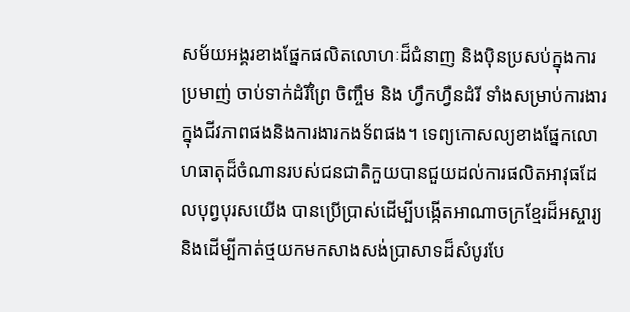សម័យអង្គរខាងផ្នែកផលិតលោហៈដ៏ជំនាញ និងប៉ិនប្រសប់ក្នុងការប្រមាញ់ ចាប់ទាក់ដំរីព្រៃ ចិញ្ចឹម និង ហ្វឹកហ្វឺនដំរី ទាំងសម្រាប់ការងារក្នុងជីវភាពផងនិងការងារកងទ័ពផង។ ទេព្យកោសល្យខាងផ្នែកលោហធាតុដ៏ចំណានរបស់ជនជាតិកួយបានជួយដល់ការផលិតអាវុធដែលបុព្វបុរសយើង បានប្រើប្រាស់ដើម្បីបង្កើតអាណាចក្រខ្មែរដ៏អស្ចារ្យ និងដើម្បីកាត់ថ្មយកមកសាងសង់ប្រាសាទដ៏សំបូរបែ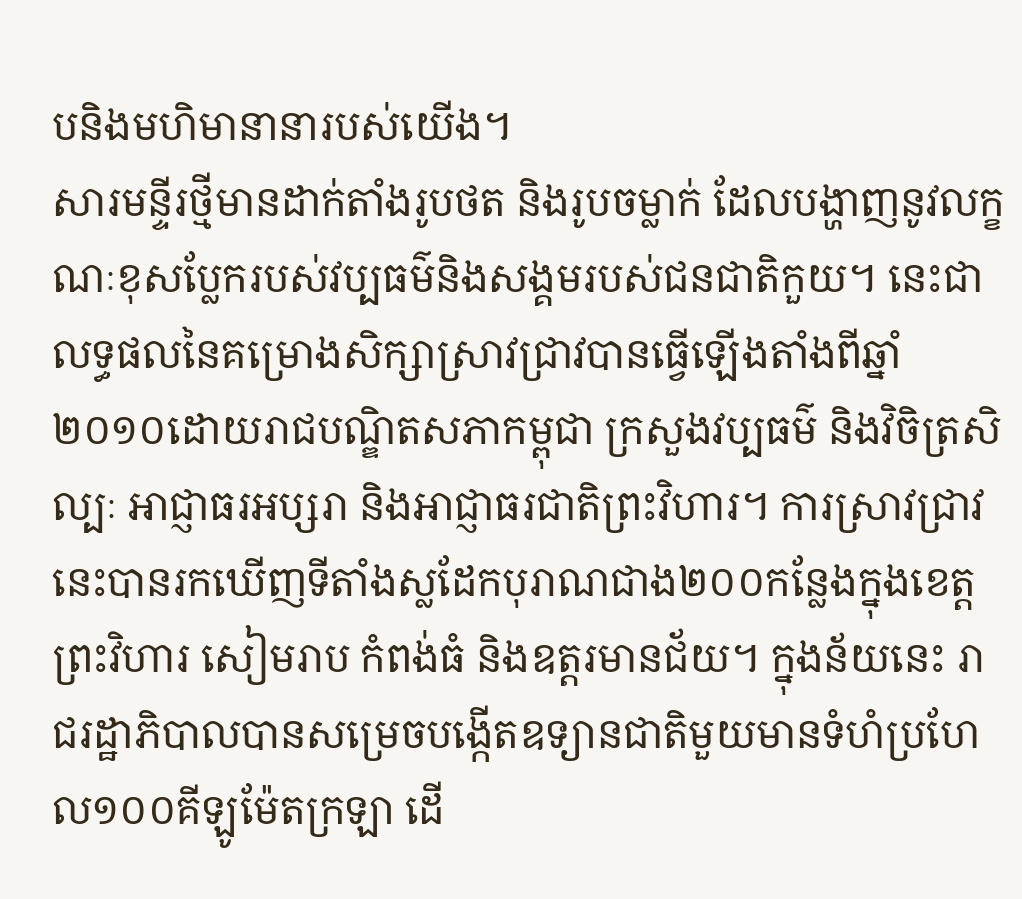បនិងមហិមានានារបស់យើង។
សារមន្ទីរថ្មីមានដាក់តាំងរូបថត និងរូបចម្លាក់ ដែលបង្ហាញនូវលក្ខណៈខុសប្លែករបស់វប្បធម៌និងសង្គមរបស់ជនជាតិកួយ។ នេះជាលទ្ធផលនៃគម្រោងសិក្សាស្រាវជ្រាវបានធ្វើឡើងតាំងពីឆ្នាំ២០១០ដោយរាជបណ្ឌិតសភាកម្ពុជា ក្រសួងវប្បធម៌ និងវិចិត្រសិល្បៈ អាជ្ញាធរអប្សរា និងអាជ្ញាធរជាតិព្រះវិហារ។ ការស្រាវជ្រាវនេះបានរកឃើញទីតាំងស្លដែកបុរាណជាង២០០កន្លែងក្នុងខេត្តព្រះវិហារ សៀមរាប កំពង់ធំ និងឧត្តរមានជ័យ។ ក្នុងន័យនេះ រាជរដ្ឋាភិបាលបានសម្រេចបង្កើតឧទ្យានជាតិមួយមានទំហំប្រហែល១០០គីឡូម៉ែតក្រឡា ដើ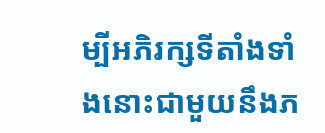ម្បីអភិរក្សទីតាំងទាំងនោះជាមួយនឹងភ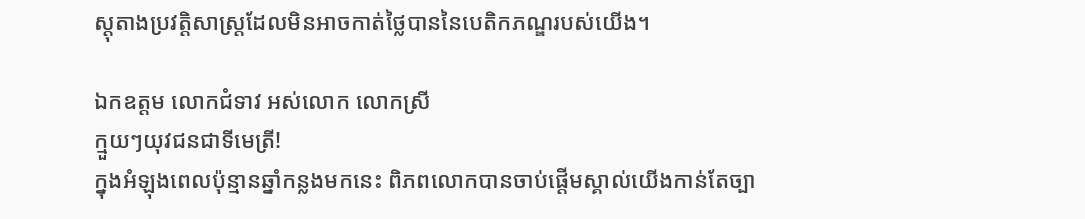ស្តុតាងប្រវត្តិសាស្រ្តដែលមិនអាចកាត់ថ្លៃបាននៃបេតិកភណ្ឌរបស់យើង។

ឯកឧត្តម លោកជំទាវ អស់លោក លោកស្រី
ក្មួយៗយុវជនជាទីមេត្រី!
ក្នុងអំឡុងពេលប៉ុន្មានឆ្នាំកន្លងមកនេះ ពិភពលោកបានចាប់ផ្តើមស្គាល់យើងកាន់តែច្បា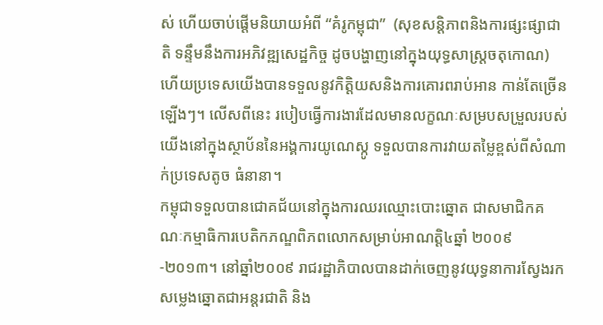ស់ ហើយចាប់ផ្តើមនិយាយអំពី “គំរូកម្ពុជា”  (សុខសន្តិភាពនិងការផ្សះផ្សាជាតិ ទន្ទឹមនឹងការអភិវឌ្ឍសេដ្ឋកិច្ច ដូចបង្ហាញនៅក្នុងយុទ្ធសាស្ត្រចតុកោណ) ហើយប្រទេសយើងបានទទួលនូវកិត្តិយសនិងការគោរពរាប់អាន កាន់តែច្រើនឡើងៗ។ លើសពីនេះ របៀបធ្វើការងារដែលមានលក្ខណៈសម្របសម្រួលរបស់យើងនៅក្នុងស្ថាប័ននៃអង្គការយូណេស្កូ ទទួលបានការវាយតម្លៃខ្ពស់ពីសំណាក់ប្រទេសតូច ធំនានា។
កម្ពុជាទទួលបានជោគជ័យនៅក្នុងការឈរឈ្មោះបោះឆ្នោត ជាសមាជិកគណៈកម្មាធិការបេតិកភណ្ឌពិភពលោកសម្រាប់អាណត្តិ៤ឆ្នាំ ២០០៩-២០១៣។ នៅឆ្នាំ២០០៩ រាជរដ្ឋាភិបាលបានដាក់ចេញនូវយុទ្ធនាការស្វែងរកសម្លេងឆ្នោតជាអន្តរជាតិ និង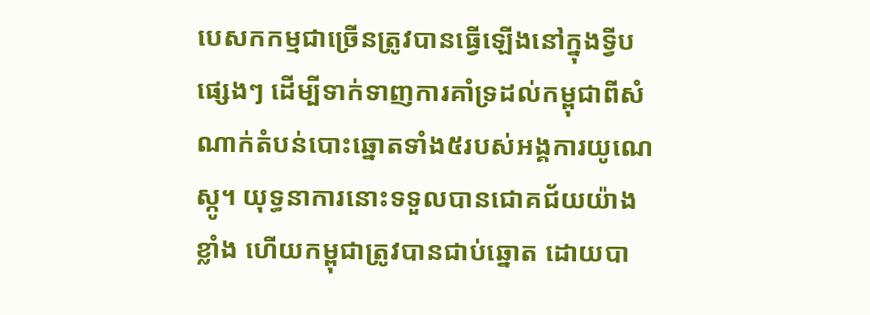បេសកកម្មជាច្រើនត្រូវបានធ្វើឡើងនៅក្នុងទ្វីបផ្សេងៗ ដើម្បីទាក់ទាញការគាំទ្រដល់កម្ពុជាពីសំណាក់តំបន់បោះឆ្នោតទាំង៥របស់អង្គការយូណេស្កូ។ យុទ្ធនាការនោះទទួលបានជោគជ័យយ៉ាងខ្លាំង ហើយកម្ពុជាត្រូវបានជាប់ឆ្នោត ដោយបា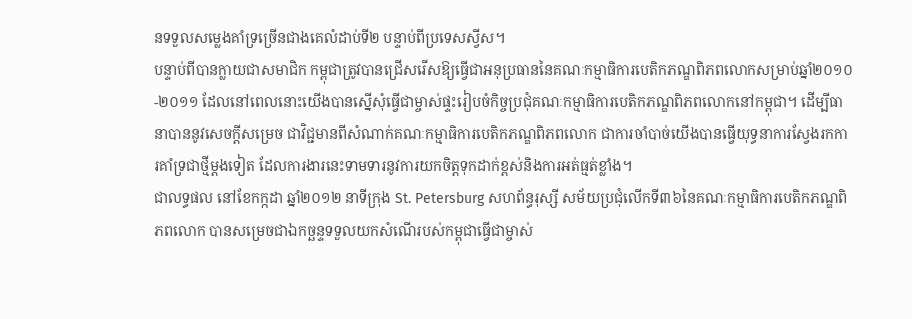នទទួលសម្លេងគាំទ្រច្រើនជាងគេលំដាប់ទី២ បន្ទាប់ពីប្រទេសស្វីស។
បន្ទាប់ពីបានក្លាយជាសមាជិក កម្ពុជាត្រូវបានជ្រើសរើសឱ្យធ្វើជាអនុប្រធាននៃគណៈកម្មាធិការបេតិកភណ្ឌពិភពលោកសម្រាប់ឆ្នាំ២០១០-២០១១ ដែលនៅពេលនោះយើងបានស្នើសុំធ្វើជាម្ចាស់ផ្ទះរៀបចំកិច្ចប្រជុំគណៈកម្មាធិការបេតិកភណ្ឌពិភពលោកនៅកម្ពុជា។ ដើម្បីធានាបាននូវសេចក្តីសម្រេច ជាវិជ្ជមានពីសំណាក់គណៈកម្មាធិការបេតិកភណ្ឌពិភពលោក ជាការចាំបាច់យើងបានធ្វើយុទ្ធនាការស្វែងរកការគាំទ្រជាថ្មីម្តងទៀត ដែលការងារនេះទាមទារនូវការយកចិត្តទុកដាក់ខ្ពស់និងការអត់ធ្មត់ខ្លាំង។
ជាលទ្ធផល នៅខែកក្កដា ឆ្នាំ២០១២ នាទីក្រុង St. Petersburg សហព័ន្ធរុស្សី សម័យប្រជុំលើកទី៣៦នៃគណៈកម្មាធិការបេតិកភណ្ឌពិភពលោក បានសម្រេចជាឯកច្ឆន្ទទទួលយកសំណើរបស់កម្ពុជាធ្វើជាម្ចាស់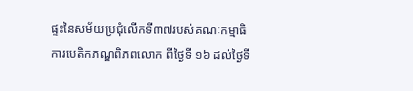ផ្ទះនៃសម័យប្រជុំលើកទី៣៧របស់គណៈកម្មាធិការបេតិកភណ្ឌពិភពលោក ពីថ្ងៃទី ១៦ ដល់ថ្ងៃទី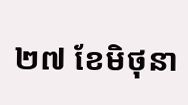២៧ ខែមិថុនា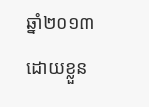ឆ្នាំ២០១៣ ដោយខ្លួន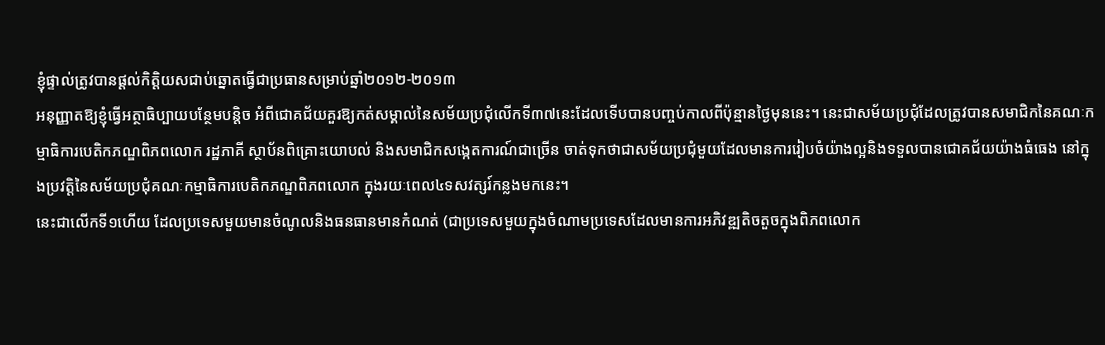ខ្ញុំផ្ទាល់ត្រូវបានផ្តល់កិត្តិយសជាប់ឆ្នោតធ្វើជាប្រធានសម្រាប់ឆ្នាំ២០១២-២០១៣
អនុញ្ញាតឱ្យខ្ញុំធ្វើអត្ថាធិប្បាយបន្ថែមបន្តិច អំពីជោគជ័យគួរឱ្យកត់សម្គាល់នៃសម័យប្រជុំលើកទី៣៧នេះដែលទើបបានបញ្ចប់កាលពីប៉ុន្មានថ្ងៃមុននេះ។ នេះជាសម័យប្រជុំដែលត្រូវបានសមាជិកនៃគណៈកម្មាធិការបេតិកភណ្ឌពិភពលោក រដ្ឋភាគី ស្ថាប័នពិគ្រោះយោបល់ និងសមាជិកសង្កេតការណ៍ជាច្រើន ចាត់ទុកថាជាសម័យប្រជុំមួយដែលមានការរៀបចំយ៉ាងល្អនិងទទួលបានជោគជ័យយ៉ាងធំធេង នៅក្នុងប្រវត្តិនៃសម័យប្រជុំគណៈកម្មាធិការបេតិកភណ្ឌពិភពលោក ក្នុងរយៈពេល៤ទសវត្សរ៍កន្លងមកនេះ។
នេះជាលើកទី១ហើយ ដែលប្រទេសមួយមានចំណូលនិងធនធានមានកំណត់ (ជាប្រទេសមួយក្នុងចំណាមប្រទេសដែលមានការអភិវឌ្ឍតិចតួចក្នុងពិភពលោក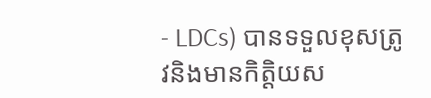- LDCs) បានទទួលខុសត្រូវនិងមានកិត្តិយស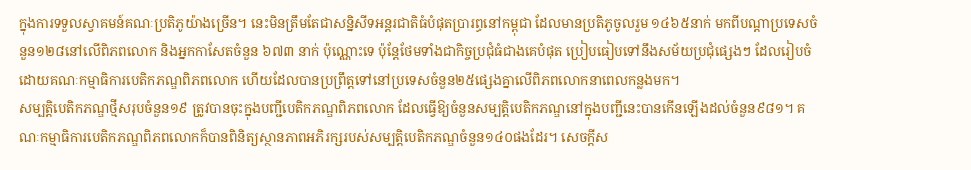ក្នុងការទទួលស្វាគមន៍គណៈប្រតិភូយ៉ាងច្រើន។ នេះមិនត្រឹមតែជាសន្និសីទអន្តរជាតិធំបំផុតប្រារព្ធនៅកម្ពុជា ដែលមានប្រតិភូចូលរួម ១៤៦៥នាក់ មកពីបណ្តាប្រទេសចំនួន១២៨នៅលើពិភពលោក និងអ្នកកាសែតចំនួន ៦៧៣ នាក់ ប៉ុណ្ណោះទេ ប៉ុន្តែថែមទាំងជាកិច្ចប្រជុំធំជាងគេបំផុត ប្រៀបធៀបទៅនឹងសម័យប្រជុំផ្សេងៗ ដែលរៀបចំដោយគណៈកម្មាធិការបេតិកភណ្ឌពិភពលោក ហើយដែលបានប្រព្រឹត្តទៅនៅប្រទេសចំនួន២៥ផ្សេងគ្នាលើពិភពលោកនាពេលកន្លងមក។
សម្បត្តិបេតិកភណ្ឌថ្មីសរុបចំនួន១៩ ត្រូវបានចុះក្នុងបញ្ជីបេតិកភណ្ឌពិភពលោក ដែលធ្វើឱ្យចំនួនសម្បត្តិបេតិកភណ្ឌនៅក្នុងបញ្ជីនេះបានកើនឡើងដល់ចំនួន៩៨១។ គណៈកម្មាធិការបេតិកភណ្ឌពិភពលោកក៏បានពិនិត្យស្ថានភាពអភិរក្សរបស់សម្បត្តិបេតិកភណ្ឌចំនួន១៤០ផងដែរ។ សេចក្តីស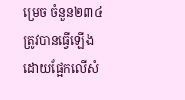ម្រេច ចំនួន២៣៤ ត្រូវបានធ្វើឡើងដោយផ្អែកលើសំ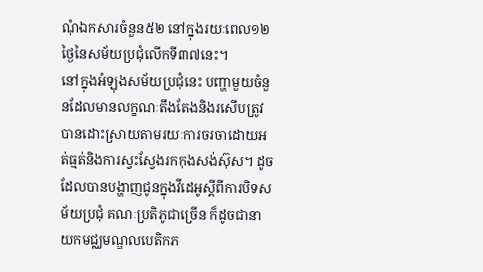ណុំឯកសារចំនួន៥២ នៅក្នុងរយៈពេល១២ថ្ងៃនៃសម័យប្រជុំលើកទី៣៧នេះ។
នៅក្នុងអំឡុងសម័យប្រជុំនេះ បញ្ហាមួយចំនួនដែលមានលក្ខណៈតឹងតែងនិងរសើបត្រូវបានដោះស្រាយតាមរយៈការចរចាដោយអត់ធ្មត់និងការស្វះស្វែងរកកុងសង់ស៊ុស។ ដូចដែលបានបង្ហាញជូនក្នុងវីដេអូស្តីពីការបិទសម័យប្រជុំ គណៈប្រតិភូជាច្រើន ក៏ដូចជានាយកមជ្ឈមណ្ឌលបេតិកភ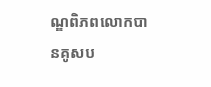ណ្ឌពិភពលោកបានគូសប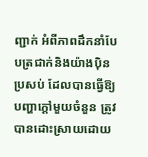ញ្ជាក់ អំពីភាពដឹកនាំបែបត្រជាក់និងយ៉ាងប៉ិនប្រសប់ ដែលបានធ្វើឱ្យបញ្ហាក្តៅមួយចំនួន ត្រូវបានដោះស្រាយដោយ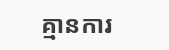គ្មានការ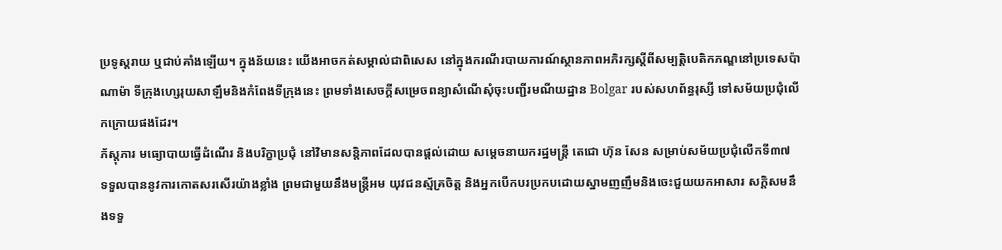ប្រទូស្តរាយ ឬជាប់គាំងឡើយ។ ក្នុងន័យនេះ យើងអាចកត់សម្គាល់ជាពិសេស នៅក្នុងករណីរបាយការណ៍ស្ថានភាពអភិរក្សស្តីពីសម្បត្តិបេតិកភណ្ឌនៅប្រទេសប៉ាណាម៉ា ទីក្រុងហ្សេរុយសាឡឹមនិងកំពែងទីក្រុងនេះ ព្រមទាំងសេចក្តីសម្រេចពន្យាសំណើសុំចុះបញ្ជីរមណីយដ្ឋាន Bolgar របស់សហព័ន្ធរុស្សី ទៅសម័យប្រជុំលើកក្រោយផងដែរ។
ភ័ស្តុភារ មធ្យោបាយធ្វើដំណើរ និងបរិក្ខាប្រជុំ នៅវិមានសន្តិភាពដែលបានផ្តល់ដោយ សម្តេចនាយករដ្ឋមន្រ្តី តេជោ ហ៊ុន សែន សម្រាប់សម័យប្រជុំលើកទី៣៧ ទទួលបាននូវការកោតសរសើរយ៉ាងខ្លាំង ព្រមជាមួយនឹងមន្រ្តីអម យុវជនស្ម័គ្រចិត្ត និងអ្នកបើកបរប្រកបដោយស្នាមញញឹមនិងចេះជួយយកអាសារ សក្តិសមនឹងទទួ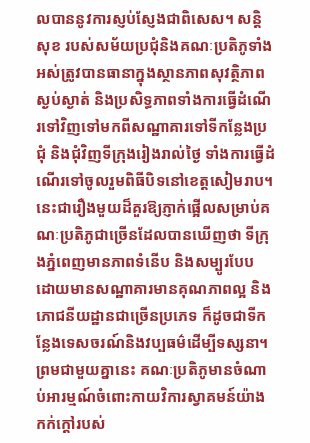លបាននូវការស្ញប់ស្ញែងជាពិសេស។ សន្តិសុខ របស់សម័យប្រជុំនិងគណៈប្រតិភូទាំងអស់ត្រូវបានធានាក្នុងស្ថានភាពសុវត្ថិភាពស្ងប់ស្ងាត់ និងប្រសិទ្ធភាពទាំងការធ្វើដំណើរទៅវិញទៅមកពីសណ្ឋាគារទៅទីកន្លែងប្រជុំ និងជុំវិញទីក្រុងរៀងរាល់ថ្ងៃ ទាំងការធ្វើដំណើរទៅចូលរួមពិធីបិទនៅខេត្តសៀមរាប។ នេះជារឿងមួយដ៏គួរឱ្យភ្ញាក់ផ្អើលសម្រាប់គណៈប្រតិភូជាច្រើនដែលបានឃើញថា ទីក្រុងភ្នំពេញមានភាពទំនើប និងសម្បូរបែប ដោយមានសណ្ឋាគារមានគុណភាពល្អ និងភោជនីយដ្ឋានជាច្រើនប្រភេទ ក៏ដូចជាទីកន្លែងទេសចរណ៍និងវប្បធម៌ដើម្បីទស្សនា។ ព្រមជាមួយគ្នានេះ គណៈប្រតិភូមានចំណាប់អារម្មណ៍ចំពោះកាយវិការស្វាគមន៍យ៉ាងកក់ក្តៅរបស់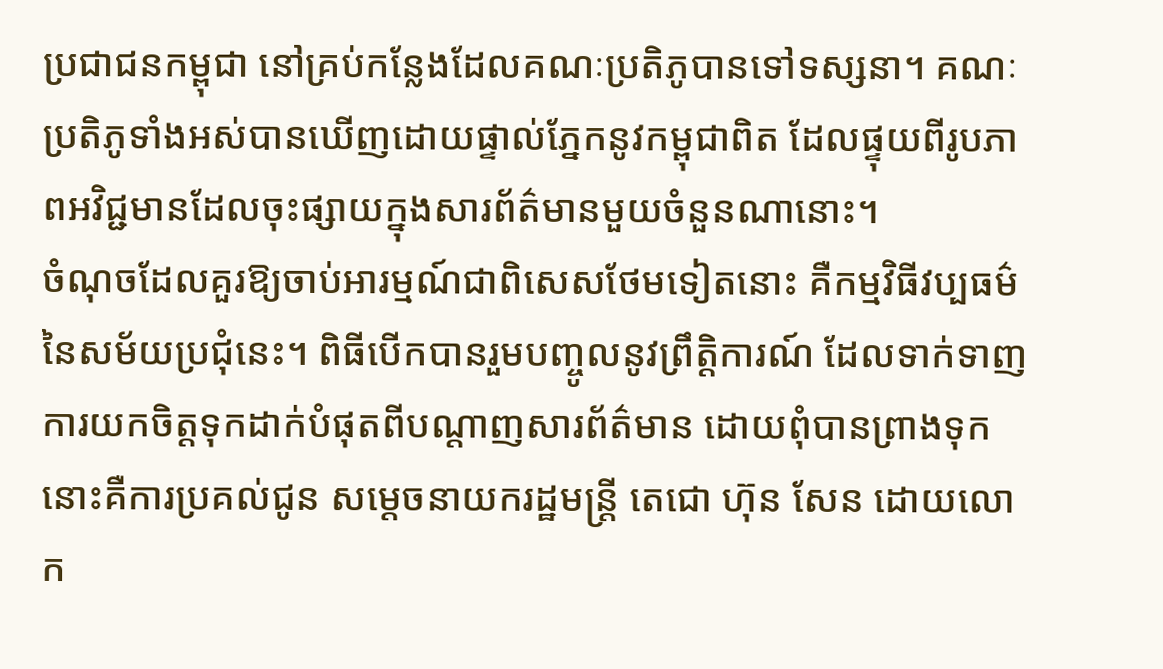ប្រជាជនកម្ពុជា នៅគ្រប់កន្លែងដែលគណៈប្រតិភូបានទៅទស្សនា។ គណៈប្រតិភូទាំងអស់បានឃើញដោយផ្ទាល់ភ្នែកនូវកម្ពុជាពិត ដែលផ្ទុយពីរូបភាពអវិជ្ជមានដែលចុះផ្សាយក្នុងសារព័ត៌មានមួយចំនួនណានោះ។
ចំណុចដែលគួរឱ្យចាប់អារម្មណ៍ជាពិសេសថែមទៀតនោះ គឺកម្មវិធីវប្បធម៌នៃសម័យប្រជុំនេះ។ ពិធីបើកបានរួមបញ្ចូលនូវព្រឹត្តិការណ៍ ដែលទាក់ទាញការយកចិត្តទុកដាក់បំផុតពីបណ្តាញសារព័ត៌មាន ដោយពុំបានព្រាងទុក នោះគឺការប្រគល់ជូន សម្តេចនាយករដ្ឋមន្រ្តី តេជោ ហ៊ុន សែន ដោយលោក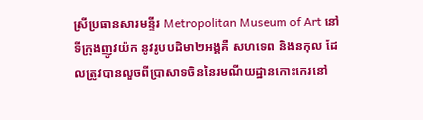ស្រីប្រធានសារមន្ទីរ Metropolitan Museum of Art នៅទីក្រុងញូវយ៉ក នូវរូបបដិមា២អង្គគឺ សហទេព និងនកុល ដែលត្រូវបានលួចពីប្រាសាទចិននៃរមណីយដ្ឋានកោះកេរនៅ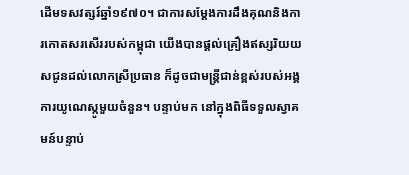ដើមទសវត្សរ៍ឆ្នាំ១៩៧០។ ជាការសម្តែងការដឹងគុណនិងការកោតសរសើររបស់កម្ពុជា យើងបានផ្តល់គ្រឿងឥស្សរិយយសជូនដល់លោកស្រីប្រធាន ក៏ដូចជាមន្រ្តីជាន់ខ្ពស់របស់អង្គការយូណេស្កូមួយចំនួន។ បន្ទាប់មក នៅក្នុងពិធីទទួលស្វាគមន៍បន្ទាប់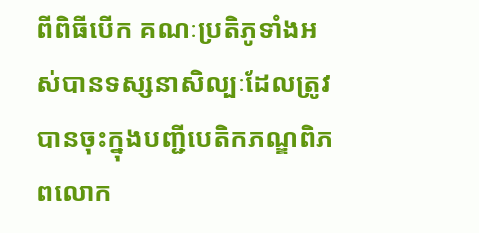ពីពិធីបើក គណៈប្រតិភូទាំងអស់បានទស្សនាសិល្បៈដែលត្រូវបានចុះក្នុងបញ្ជីបេតិកភណ្ឌពិភពលោក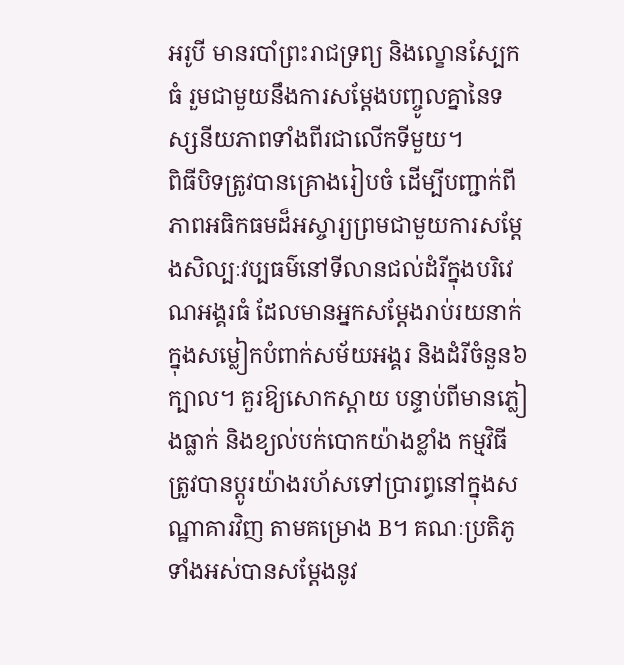អរូបី មានរបាំព្រះរាជទ្រព្យ និងល្ខោនស្បែកធំ រួមជាមួយនឹងការសម្តែងបញ្ចូលគ្នានៃទស្សនីយភាពទាំងពីរជាលើកទីមួយ។
ពិធីបិទត្រូវបានគ្រោងរៀបចំ ដើម្បីបញ្ជាក់ពីភាពអធិកធមដ៏អស្ចារ្យព្រមជាមួយការសម្តែងសិល្បៈវប្បធម៌នៅទីលានជល់ដំរីក្នុងបរិវេណអង្គរធំ ដែលមានអ្នកសម្តែងរាប់រយនាក់ក្នុងសម្លៀកបំពាក់សម័យអង្គរ និងដំរីចំនួន៦ក្បាល។ គួរឱ្យសោកស្តាយ បន្ទាប់ពីមានភ្លៀងធ្លាក់ និងខ្យល់បក់បោកយ៉ាងខ្លាំង កម្មវិធីត្រូវបានប្តូរយ៉ាងរហ័សទៅប្រារព្ធនៅក្នុងសណ្ឋាគារវិញ តាមគម្រោង B។ គណៈប្រតិភូទាំងអស់បានសម្តែងនូវ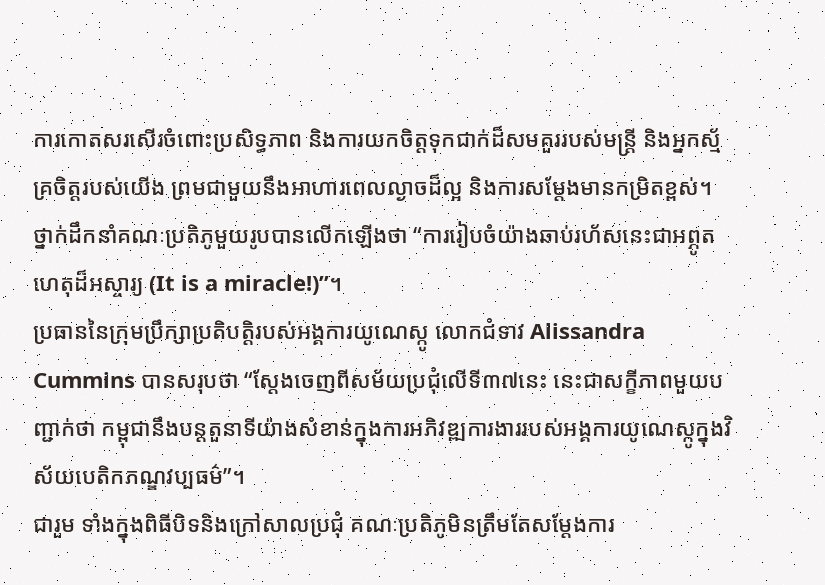ការកោតសរសើរចំពោះប្រសិទ្ធភាព និងការយកចិត្តទុកជាក់ដ៏សមគួររបស់មន្រ្តី និងអ្នកស្ម័គ្រចិត្តរបស់យើង ព្រមជាមួយនឹងអាហារពេលល្ងាចដ៏ល្អ និងការសម្តែងមានកម្រិតខ្ពស់។ ថ្នាក់ដឹកនាំគណៈប្រតិភូមួយរូបបានលើកឡើងថា “ការរៀបចំយ៉ាងឆាប់រហ័សនេះជាអព្ភូតហេតុដ៏អស្ចារ្យ (It is a miracle!)”។
ប្រធាននៃក្រុមប្រឹក្សាប្រតិបត្តិរបស់អង្គការយូណេស្កូ លោកជំទាវ Alissandra Cummins បានសរុបថា “ស្តែងចេញពីសម័យប្រជុំលើទី៣៧នេះ នេះជាសក្ខីភាពមួយបញ្ជាក់ថា កម្ពុជានឹងបន្តតួនាទីយ៉ាងសំខាន់ក្នុងការអភិវឌ្ឍការងាររបស់អង្គការយូណេស្កូក្នុងវិស័យបេតិកភណ្ឌវប្បធម៌”។
ជារួម ទាំងក្នុងពិធីបិទនិងក្រៅសាលប្រជុំ គណៈប្រតិភូមិនត្រឹមតែសម្តែងការ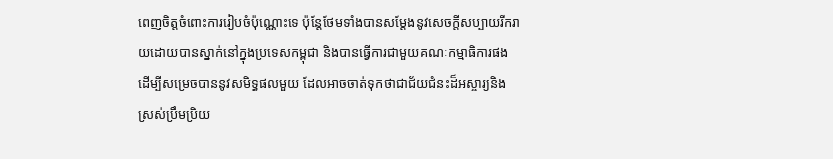ពេញចិត្តចំពោះការរៀបចំប៉ុណ្ណោះទេ ប៉ុន្តែថែមទាំងបានសម្តែងនូវសេចក្តីសប្បាយរីករាយដោយបានស្នាក់នៅក្នុងប្រទេសកម្ពុជា និងបានធ្វើការជាមួយគណៈកម្មាធិការផង ដើម្បីសម្រេចបាននូវសមិទ្ធផលមួយ ដែលអាចចាត់ទុកថាជាជ័យជំនះដ៏អស្ចារ្យនិងស្រស់ប្រឹមប្រិយ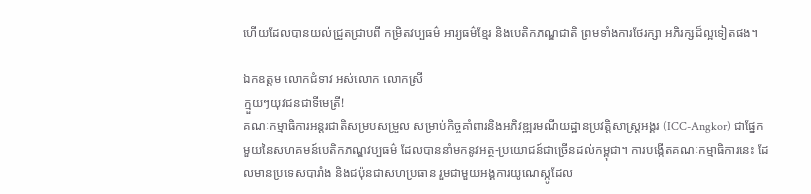ហើយដែលបានយល់ជ្រួតជ្រាបពី កម្រិតវប្បធម៌ អារ្យធម៌ខ្មែរ និងបេតិកភណ្ឌជាតិ ព្រមទាំងការថែរក្សា អភិរក្សដ៏ល្អទៀតផង។

ឯកឧត្តម លោកជំទាវ អស់លោក លោកស្រី
ក្មួយៗយុវជនជាទីមេត្រី!
គណៈកម្មាធិការអន្តរជាតិសម្របសម្រួល សម្រាប់កិច្ចគាំពារនិងអភិវឌ្ឍរមណីយដ្ឋានប្រវត្តិសាស្រ្តអង្គរ (ICC-Angkor) ជាផ្នែកមួយនៃសហគមន៍បេតិកភណ្ឌវប្បធម៌ ដែលបាននាំមកនូវអត្ថ-ប្រយោជន៍ជាច្រើនដល់កម្ពុជា។ ការបង្កើតគណៈកម្មាធិការនេះ ដែលមានប្រទេសបារាំង និងជប៉ុនជាសហប្រធាន រួមជាមួយអង្គការយូណេស្កូដែល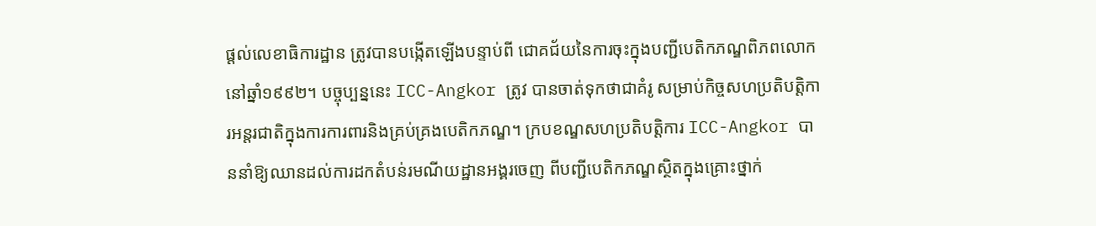ផ្តល់លេខាធិការដ្ឋាន តូ្រវបានបង្កើតឡើងបន្ទាប់ពី ជោគជ័យនៃការចុះក្នុងបញ្ជីបេតិកភណ្ឌពិភពលោកនៅឆ្នាំ១៩៩២។ បច្ចុប្បន្ននេះ ICC-Angkor ត្រូវ បានចាត់ទុកថាជាគំរូ សម្រាប់កិច្ចសហប្រតិបត្តិការអន្តរជាតិក្នុងការការពារនិងគ្រប់គ្រងបេតិកភណ្ឌ។ ក្របខណ្ឌសហប្រតិបត្តិការ ICC-Angkor បាននាំឱ្យឈានដល់ការដកតំបន់រមណីយដ្ឋានអង្គរចេញ ពីបញ្ជីបេតិកភណ្ឌស្ថិតក្នុងគ្រោះថ្នាក់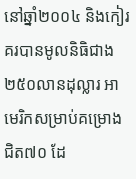នៅឆ្នាំ២០០៤ និងកៀរគរបានមូលនិធិជាង២៥០លានដុល្លារ អាមេរិកសម្រាប់គម្រោងជិត៧០ ដែ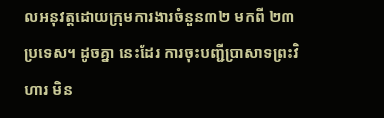លអនុវត្តដោយក្រុមការងារចំនួន៣២ មកពី ២៣ប្រទេស។ ដូចគ្នា នេះដែរ ការចុះបញ្ជីប្រាសាទព្រះវិហារ មិន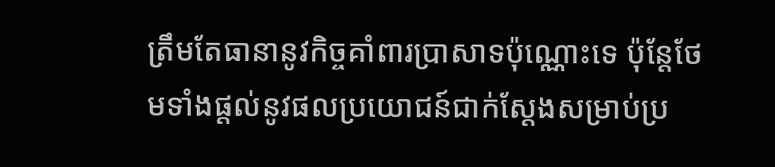ត្រឹមតែធានានូវកិច្ចគាំពារប្រាសាទប៉ុណ្ណោះទេ ប៉ុន្តែថែមទាំងផ្តល់នូវផលប្រយោជន៍ជាក់ស្តែងសម្រាប់ប្រ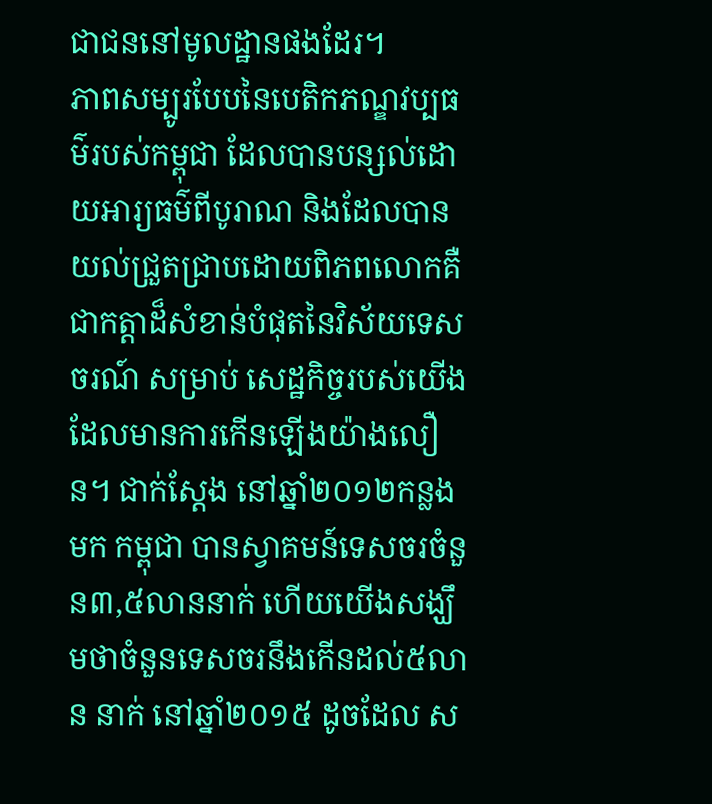ជាជននៅមូលដ្ឋានផងដែរ។
ភាពសម្បូរបែបនៃបេតិកភណ្ឌវប្បធម៌របស់កម្ពុជា ដែលបានបន្សល់ដោយអារ្យធម៌ពីបូរាណ និងដែលបានយល់ជ្រួតជ្រាបដោយពិភពលោកគឺជាកត្តាដ៏សំខាន់បំផុតនៃវិស័យទេសចរណ៍ សម្រាប់ សេដ្ឋកិច្ចរបស់យើង ដែលមានការកើនឡើងយ៉ាងលឿន។ ជាក់ស្តែង នៅឆ្នាំ២០១២កន្លងមក កម្ពុជា បានស្វាគមន៍ទេសចរចំនួន៣,៥លាននាក់ ហើយយើងសង្ឃឹមថាចំនួនទេសចរនឹងកើនដល់៥លាន នាក់ នៅឆ្នាំ២០១៥ ដូចដែល ស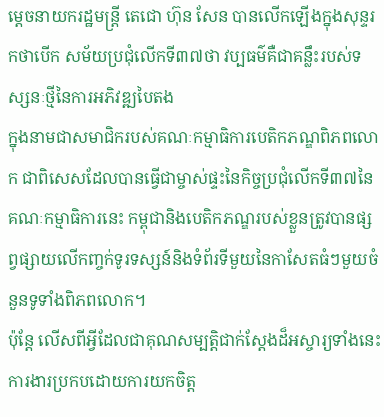ម្តេចនាយករដ្ឋមន្រ្តី តេជោ ហ៊ុន សែន បានលើកឡើងក្នុងសុន្ទរកថាបើក សម័យប្រជុំលើកទី៣៧ថា វប្បធម៌គឺជាគន្លឹះរបស់ទស្សនៈថ្មីនៃការអភិវឌ្ឍបៃតង
ក្នុងនាមជាសមាជិករបស់គណៈកម្មាធិការបេតិកភណ្ឌពិភពលោក ជាពិសេសដែលបានធ្វើជាម្ចាស់ផ្ទះនៃកិច្ចប្រជុំលើកទី៣៧នៃគណៈកម្មាធិការនេះ កម្ពុជានិងបេតិកភណ្ឌរបស់ខ្លួនត្រូវបានផ្សព្វផ្សាយលើកញ្ចក់ទូរទស្សន៍និងទំព័រទីមួយនៃកាសែតធំៗមួយចំនួនទូទាំងពិភពលោក។
ប៉ុន្តែ លើសពីអ្វីដែលជាគុណសម្បត្តិជាក់ស្តែងដ៏អស្ចារ្យទាំងនេះ ការងារប្រកបដោយការយកចិត្ត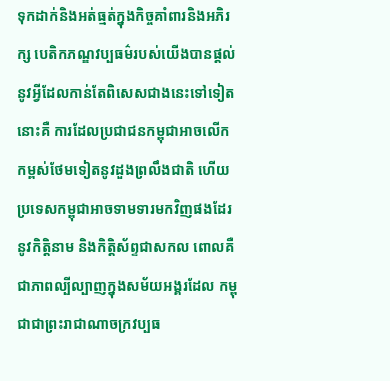ទុកដាក់និងអត់ធ្មត់ក្នុងកិច្ចគាំពារនិងអភិរក្ស បេតិកភណ្ឌវប្បធម៌របស់យើងបានផ្តល់នូវអ្វីដែលកាន់តែពិសេសជាងនេះទៅទៀតនោះគឺ ការដែលប្រជាជនកម្ពុជាអាចលើកកម្ពស់ថែមទៀតនូវដួងព្រលឹងជាតិ ហើយប្រទេសកម្ពុជាអាចទាមទារមកវិញផងដែរនូវកិត្តិនាម និងកិត្តិស័ព្ទជាសកល ពោលគឺជាភាពល្បីល្បាញក្នុងសម័យអង្គរដែល កម្ពុជាជាព្រះរាជាណាចក្រវប្បធ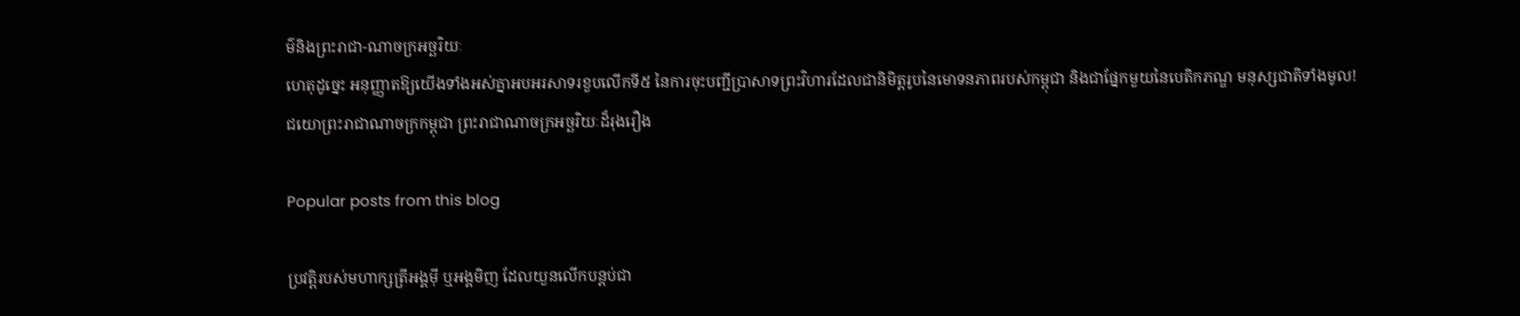ម៌និងព្រះរាជា-ណាចក្រអច្ឆរិយៈ
ហេតុដូច្នេះ អនុញ្ញាតឱ្យយើងទាំងអស់គ្នាអបអរសាទរខួបលើកទី៥ នៃការចុះបញ្ជីប្រាសាទព្រះវិហារដែលជានិមិត្តរូបនៃមោទនភាពរបស់កម្ពុជា និងជាផ្នែកមួយនៃបេតិកភណ្ឌ មនុស្សជាតិទាំងមូល!
ជយោព្រះរាជាណាចក្រកម្ពុជា ព្រះរាជាណាចក្រអច្ឆរិយៈដ៏រុងរឿង

Popular posts from this blog

ប្រវត្តិរបស់មហាក្សត្រីអង្គមុី ឬអង្គមិញ ដែលយួនលើកបន្តប់ជា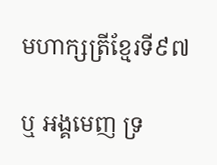មហាក្សត្រីខ្មែរទី៩៧

ឬ អង្គមេញ ទ្រ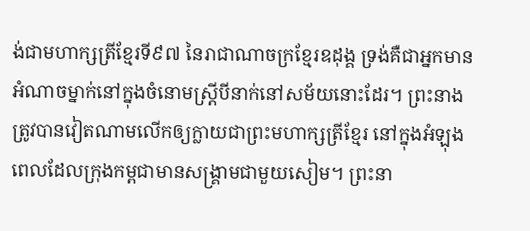ង់ជាមហាក្សត្រីខ្មែរទី៩៧ នៃរាជាណាចក្រខ្មែរឧដុង្គ ទ្រង់គឺជាអ្នកមានអំណាចម្នាក់នៅក្នុងចំនោមស្ត្រីបីនាក់នៅសម័យនោះដែរ។ ព្រះនាងត្រូវបានវៀតណាមលើកឲ្យក្លាយជាព្រះមហាក្សត្រីខ្មែរ នៅក្នុងអំឡុងពេលដែលក្រុងកម្ពជាមានសង្រ្គាមជាមួយសៀម។ ព្រះនា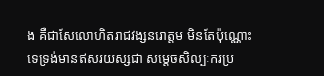ង គឺជាសែលោហិតរាជវង្សនរោត្តម មិនតែប៉ុណ្ណោះទេទ្រង់មានឥសរយស្សជា សម្តេចសិល្បៈករប្រ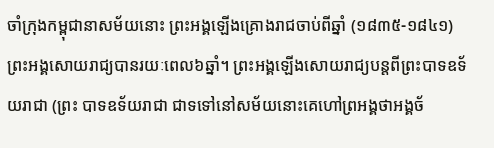ចាំក្រុងកម្ពុជានាសម័យនោះ ព្រះអង្គឡើងគ្រោងរាជចាប់ពីឆ្នាំ (១៨៣៥-១៨៤១) ព្រះអង្គសោយរាជ្យបានរយៈពេល៦ឆ្នាំ។ ព្រះអង្គឡើងសោយរាជ្យបន្តពីព្រះបាទឧទ័យរាជា (ព្រះ បាទឧទ័យរាជា ជាទទៅនៅសម័យនោះគេហៅព្រអង្គថាអង្គច័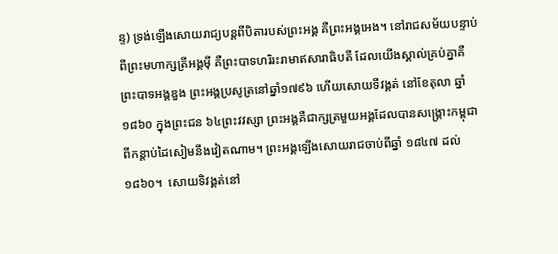ន្ទ) ទ្រង់ឡើងសោយរាជ្យបន្តពីបិតារបស់ព្រះអង្គ គឺព្រះអង្គអេង។ នៅរាជសម័យបន្ទាប់ពីព្រះមហាក្សត្រីអង្គមុី គឺព្រះបាទហរិរះរាមាឥសារាធិបតី ដែលយើងស្គាល់គ្រប់គ្នាគឺ ព្រះបាទអង្គឌួង ព្រះអង្គប្រសូត្រនៅឆ្នាំ១៧៩៦ ហើយសោយទីវង្គត់ នៅខែតុលា ឆ្នាំ ១៨៦០ ក្នុងព្រះជន ៦៤ព្រះវវស្សា ព្រះអង្គគឺជាក្សត្រមួយអង្គដែលបានសង្រ្គោះកម្ពុជាពីកន្តាប់ដៃសៀមនឹងវៀតណាម។ ព្រះអង្គឡើងសោយរាជចាប់ពីឆ្នាំ ១៨៤៧ ដល់ ១៨៦០។  សោយទិវង្គត់នៅ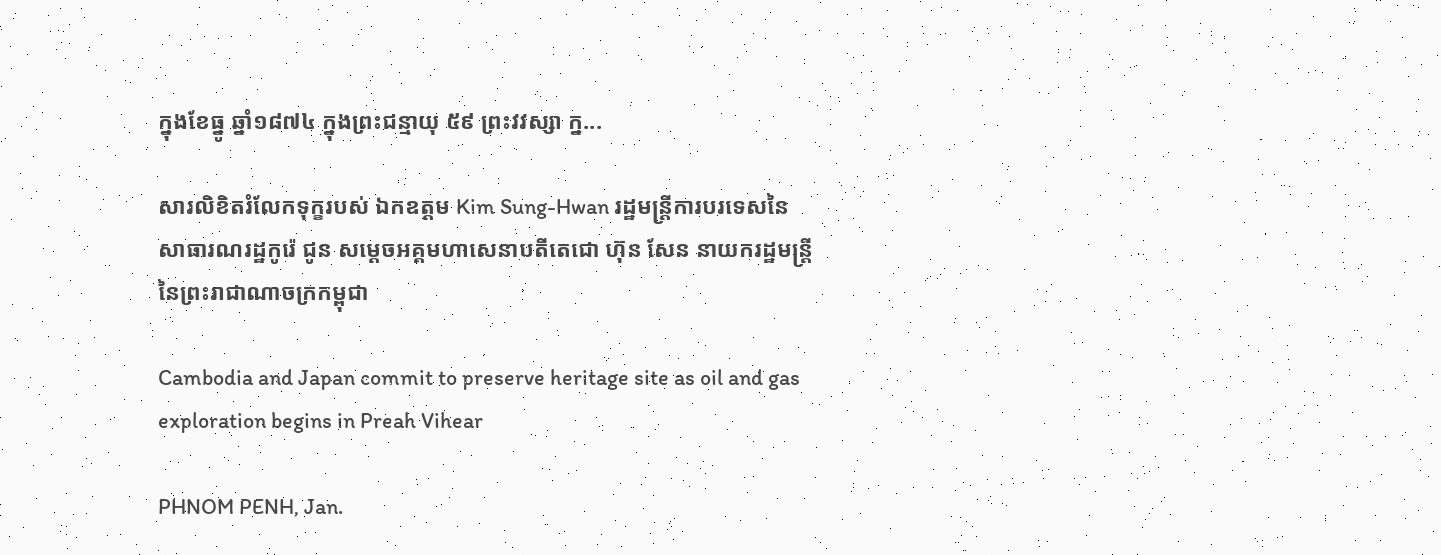ក្នុងខែធ្នូ ឆ្នាំ១៨៧៤ ក្នុងព្រះជន្មាយុ ៥៩ ព្រះវវស្សា ក្ន...

សារលិខិតរំលែកទុក្ខរបស់ ឯកឧត្តម Kim Sung-Hwan រដ្ឋមន្រ្តីការបរទេសនៃសាធារណរដ្ឋកូរ៉េ ជូន សមេ្តចអគ្គមហាសេនាបតីតេជោ ហ៊ុន សែន នាយករដ្ឋមន្ត្រី នៃព្រះរាជាណាចក្រកម្ពុជា

Cambodia and Japan commit to preserve heritage site as oil and gas exploration begins in Preah Vihear

PHNOM PENH, Jan.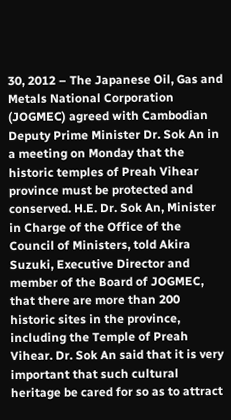30, 2012 – The Japanese Oil, Gas and Metals National Corporation (JOGMEC) agreed with Cambodian Deputy Prime Minister Dr. Sok An in a meeting on Monday that the historic temples of Preah Vihear province must be protected and conserved. H.E. Dr. Sok An, Minister in Charge of the Office of the Council of Ministers, told Akira Suzuki, Executive Director and member of the Board of JOGMEC, that there are more than 200 historic sites in the province, including the Temple of Preah Vihear. Dr. Sok An said that it is very important that such cultural heritage be cared for so as to attract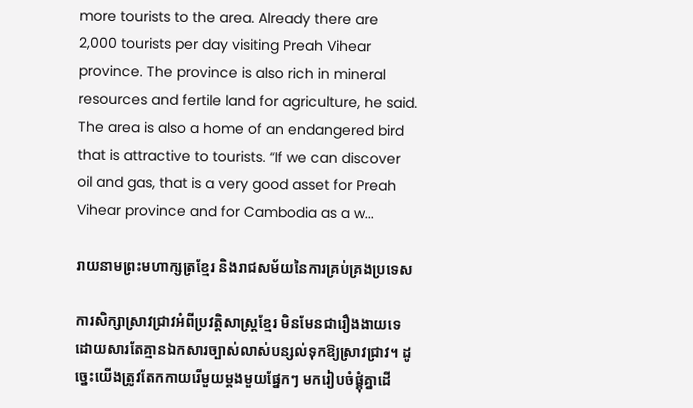more tourists to the area. Already there are 2,000 tourists per day visiting Preah Vihear province. The province is also rich in mineral resources and fertile land for agriculture, he said. The area is also a home of an endangered bird that is attractive to tourists. “If we can discover oil and gas, that is a very good asset for Preah Vihear province and for Cambodia as a w...

រាយនាមព្រះមហាក្សត្រខ្មែរ និងរាជសម័យនៃការគ្រប់គ្រងប្រទេស

ការសិក្សាស្រាវជ្រាវអំពីប្រវត្តិសាស្ត្រខ្មែរ មិនមែនជារឿងងាយទេ ដោយសារតែគ្មានឯកសារច្បាស់លាស់បន្សល់ទុកឱ្យស្រាវជ្រាវ។ ដូច្នេះយើងត្រូវតែកកាយរើមួយម្តងមួយផ្នែកៗ មករៀបចំផ្គុំគ្នាដើ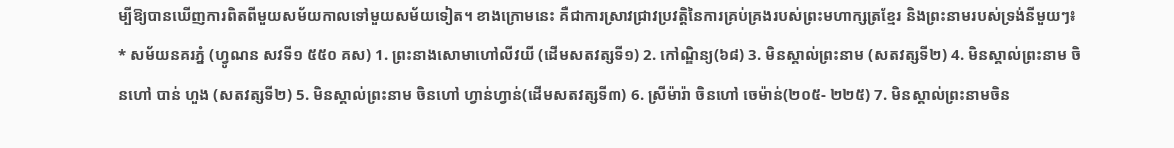ម្បីឱ្យបានឃើញការពិតពីមួយសម័យកាលទៅមួយសម័យទៀត។ ខាងក្រោមនេះ គឺជាការស្រាវជ្រាវប្រវត្តិនៃការគ្រប់គ្រងរបស់ព្រះមហាក្សត្រខ្មែរ និងព្រះនាមរបស់ទ្រង់នីមួយៗ៖ * សម័យនគរភ្នំ (ហ្វូណន សវទី១ ៥៥០ គស) 1. ព្រះនាងសោមាហៅលីវយី (ដើមសតវត្សទី១) 2. កៅណ្ឌិន្យ(៦៨) 3. មិនស្គាល់ព្រះនាម (សតវត្សទី២) 4. មិនស្គាល់ព្រះនាម ចិនហៅ បាន់ ហួង (សតវត្សទី២) 5. មិនស្គាល់ព្រះនាម ចិនហៅ ហ្វាន់ហ្វាន់(ដើមសតវត្សទី៣) 6. ស្រីម៉ារ៉ា ចិនហៅ ចេម៉ាន់(២០៥- ២២៥) 7. មិនស្គាល់ព្រះនាមចិន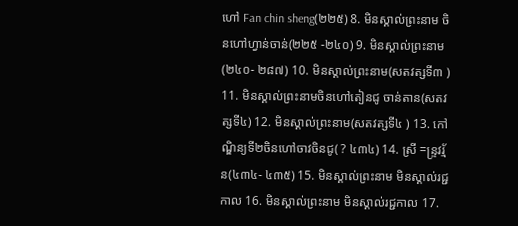ហៅ Fan chin sheng(២២៥) 8. មិនស្គាល់ព្រះនាម ចិនហៅហ្វាន់ចាន់(២២៥ -២៤០) 9. មិនស្គាល់ព្រះនាម (២៤០- ២៨៧) 10. មិនស្គាល់ព្រះនាម(សតវត្សទី៣ ) 11. មិនស្គាល់ព្រះនាមចិនហៅតៀនជូ ចាន់តាន(សតវត្សទី៤) 12. មិនស្គាល់ព្រះនាម(សតវត្សទី៤ ) 13. កៅណ្ឌិន្យទី២ចិនហៅចាវចិនជូ( ? ៤៣៤) 14. ស្រី =ន្រ្ទវរ្ម័ន(៤៣៤- ៤៣៥) 15. មិនស្គាល់ព្រះនាម មិនស្គាល់រជ្ជកាល 16. មិនស្គាល់ព្រះនាម មិនស្គាល់រជ្ជកាល 17.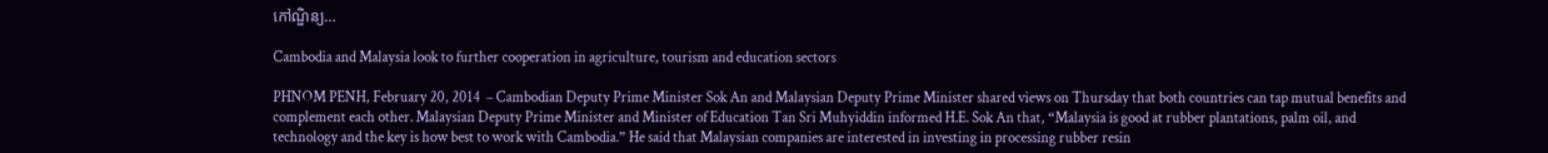កៅណ្ឌិន្យ...

Cambodia and Malaysia look to further cooperation in agriculture, tourism and education sectors

PHNOM PENH, February 20, 2014  – Cambodian Deputy Prime Minister Sok An and Malaysian Deputy Prime Minister shared views on Thursday that both countries can tap mutual benefits and complement each other. Malaysian Deputy Prime Minister and Minister of Education Tan Sri Muhyiddin informed H.E. Sok An that, “Malaysia is good at rubber plantations, palm oil, and technology and the key is how best to work with Cambodia.” He said that Malaysian companies are interested in investing in processing rubber resin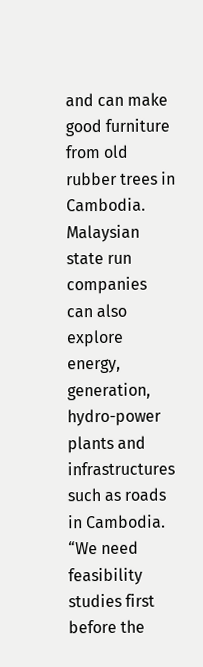and can make good furniture from old rubber trees in Cambodia. Malaysian state run companies can also explore energy, generation, hydro-power plants and infrastructures such as roads in Cambodia. “We need feasibility studies first before the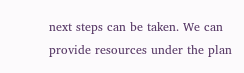next steps can be taken. We can provide resources under the plan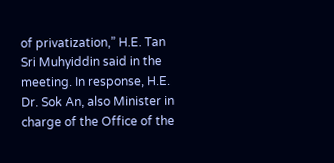of privatization,” H.E. Tan Sri Muhyiddin said in the meeting. In response, H.E. Dr. Sok An, also Minister in charge of the Office of the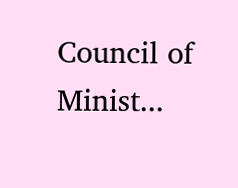Council of Minist...